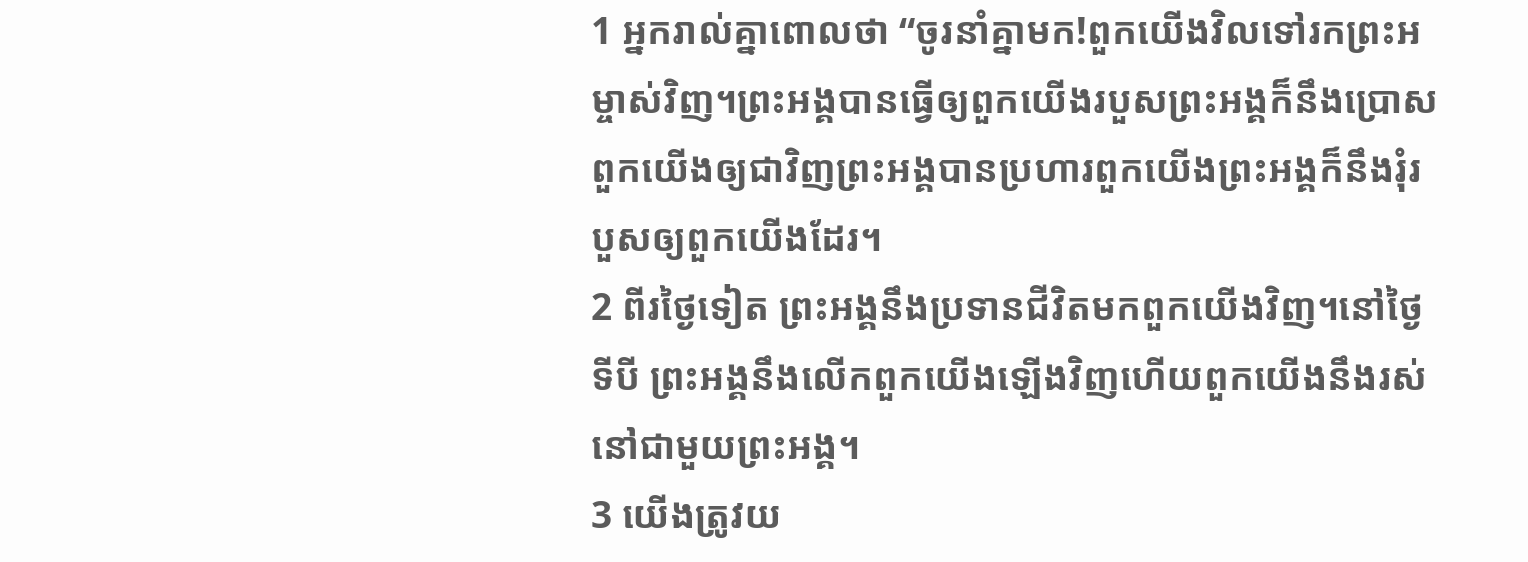1 អ្នករាល់គ្នាពោលថា “ចូរនាំគ្នាមក!ពួកយើងវិលទៅរកព្រះអម្ចាស់វិញ។ព្រះអង្គបានធ្វើឲ្យពួកយើងរបួសព្រះអង្គក៏នឹងប្រោសពួកយើងឲ្យជាវិញព្រះអង្គបានប្រហារពួកយើងព្រះអង្គក៏នឹងរុំរបួសឲ្យពួកយើងដែរ។
2 ពីរថ្ងៃទៀត ព្រះអង្គនឹងប្រទានជីវិតមកពួកយើងវិញ។នៅថ្ងៃទីបី ព្រះអង្គនឹងលើកពួកយើងឡើងវិញហើយពួកយើងនឹងរស់នៅជាមួយព្រះអង្គ។
3 យើងត្រូវយ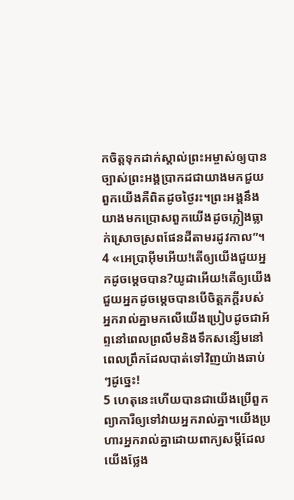កចិត្តទុកដាក់ស្គាល់ព្រះអម្ចាស់ឲ្យបានច្បាស់ព្រះអង្គប្រាកដជាយាងមកជួយពួកយើងគឺពិតដូចថ្ងៃរះ។ព្រះអង្គនឹងយាងមកប្រោសពួកយើងដូចភ្លៀងធ្លាក់ស្រោចស្រពផែនដីតាមរដូវកាល”។
4 «អេប្រាអ៊ីមអើយ!តើឲ្យយើងជួយអ្នកដូចម្ដេចបាន?យូដាអើយ!តើឲ្យយើងជួយអ្នកដូចម្ដេចបានបើចិត្តភក្ដីរបស់អ្នករាល់គ្នាមកលើយើងប្រៀបដូចជាអ័ព្ទនៅពេលព្រលឹមនិងទឹកសន្សើមនៅពេលព្រឹកដែលបាត់ទៅវិញយ៉ាងឆាប់ៗដូច្នេះ!
5 ហេតុនេះហើយបានជាយើងប្រើពួកព្យាការីឲ្យទៅវាយអ្នករាល់គ្នា។យើងប្រហារអ្នករាល់គ្នាដោយពាក្យសម្ដីដែលយើងថ្លែង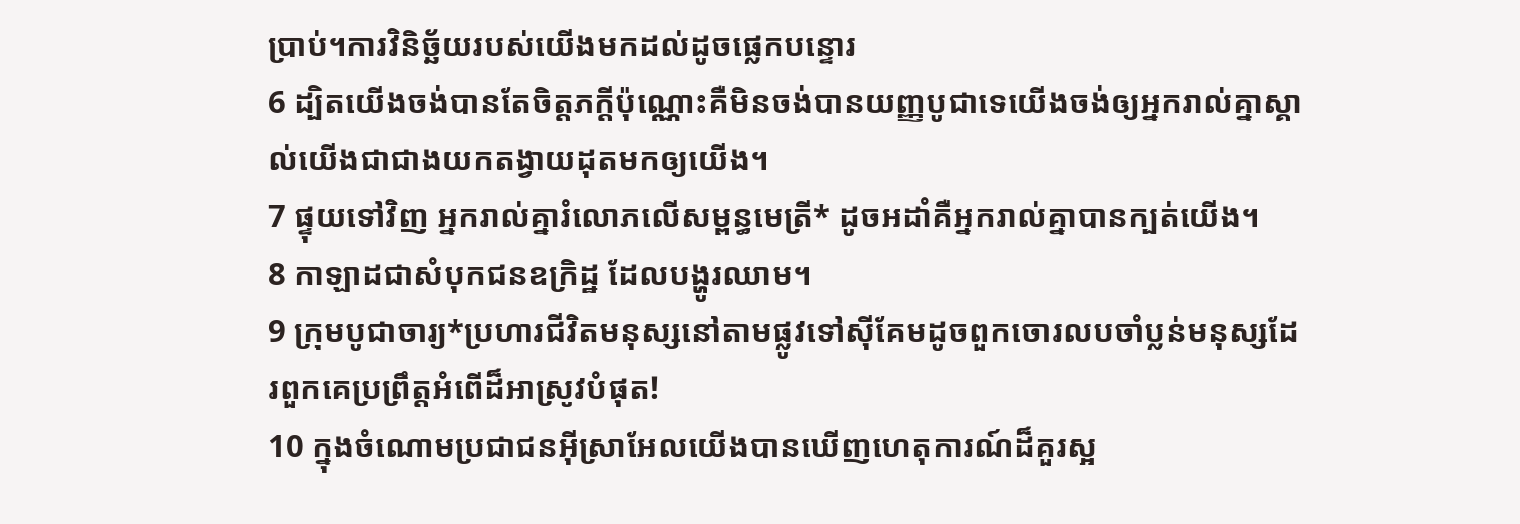ប្រាប់។ការវិនិច្ឆ័យរបស់យើងមកដល់ដូចផ្លេកបន្ទោរ
6 ដ្បិតយើងចង់បានតែចិត្តភក្ដីប៉ុណ្ណោះគឺមិនចង់បានយញ្ញបូជាទេយើងចង់ឲ្យអ្នករាល់គ្នាស្គាល់យើងជាជាងយកតង្វាយដុតមកឲ្យយើង។
7 ផ្ទុយទៅវិញ អ្នករាល់គ្នារំលោភលើសម្ពន្ធមេត្រី* ដូចអដាំគឺអ្នករាល់គ្នាបានក្បត់យើង។
8 កាឡាដជាសំបុកជនឧក្រិដ្ឋ ដែលបង្ហូរឈាម។
9 ក្រុមបូជាចារ្យ*ប្រហារជីវិតមនុស្សនៅតាមផ្លូវទៅស៊ីគែមដូចពួកចោរលបចាំប្លន់មនុស្សដែរពួកគេប្រព្រឹត្តអំពើដ៏អាស្រូវបំផុត!
10 ក្នុងចំណោមប្រជាជនអ៊ីស្រាអែលយើងបានឃើញហេតុការណ៍ដ៏គួរស្អ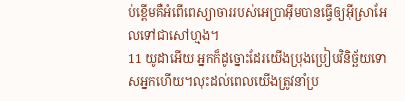ប់ខ្ពើមគឺអំពើពេស្យាចាររបស់អេប្រាអ៊ីមបានធ្វើឲ្យអ៊ីស្រាអែលទៅជាសៅហ្មង។
11 យូដាអើយ អ្នកក៏ដូច្នោះដែរយើងប្រុងប្រៀបវិនិច្ឆ័យទោសអ្នកហើយ។លុះដល់ពេលយើងត្រូវនាំប្រ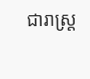ជារាស្ត្រ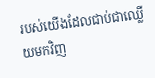របស់យើងដែលជាប់ជាឈ្លើយមកវិញ